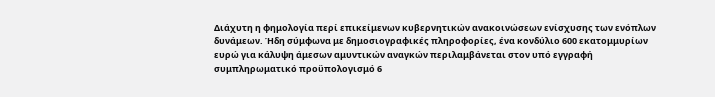Διάχυτη η φημολογία περί επικείμενων κυβερνητικών ανακοινώσεων ενίσχυσης των ενόπλων δυνάμεων. Ήδη σύμφωνα με δημοσιογραφικές πληροφορίες, ένα κονδύλιο 600 εκατομμυρίων ευρώ για κάλυψη άμεσων αμυντικών αναγκών περιλαμβάνεται στον υπό εγγραφή συμπληρωματικό προϋπολογισμό 6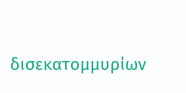δισεκατομμυρίων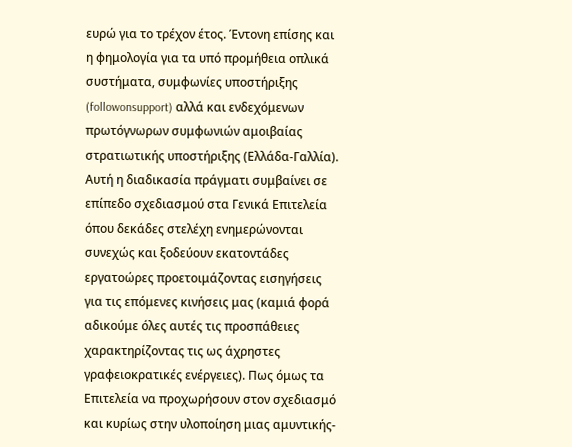ευρώ για το τρέχον έτος. Έντονη επίσης και η φημολογία για τα υπό προμήθεια οπλικά συστήματα, συμφωνίες υποστήριξης (followonsupport) αλλά και ενδεχόμενων πρωτόγνωρων συμφωνιών αμοιβαίας στρατιωτικής υποστήριξης (Ελλάδα-Γαλλία).
Αυτή η διαδικασία πράγματι συμβαίνει σε επίπεδο σχεδιασμού στα Γενικά Επιτελεία όπου δεκάδες στελέχη ενημερώνονται συνεχώς και ξοδεύουν εκατοντάδες εργατοώρες προετοιμάζοντας εισηγήσεις για τις επόμενες κινήσεις μας (καμιά φορά αδικούμε όλες αυτές τις προσπάθειες χαρακτηρίζοντας τις ως άχρηστες γραφειοκρατικές ενέργειες). Πως όμως τα Επιτελεία να προχωρήσουν στον σχεδιασμό και κυρίως στην υλοποίηση μιας αμυντικής-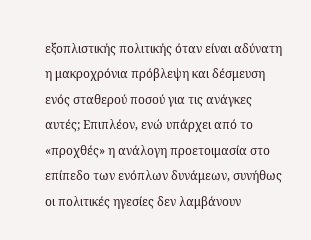εξοπλιστικής πολιτικής όταν είναι αδύνατη η μακροχρόνια πρόβλεψη και δέσμευση ενός σταθερού ποσού για τις ανάγκες αυτές; Επιπλέον, ενώ υπάρχει από το «προχθές» η ανάλογη προετοιμασία στο επίπεδο των ενόπλων δυνάμεων, συνήθως οι πολιτικές ηγεσίες δεν λαμβάνουν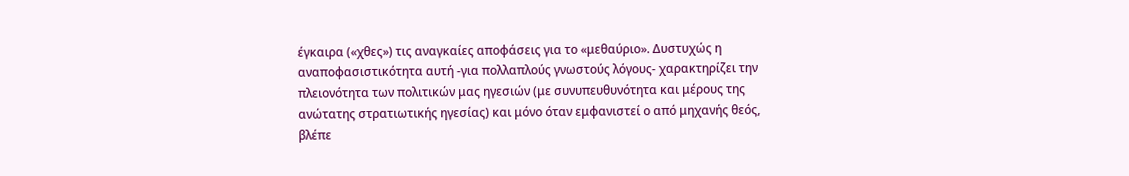έγκαιρα («χθες») τις αναγκαίες αποφάσεις για το «μεθαύριο». Δυστυχώς η αναποφασιστικότητα αυτή -για πολλαπλούς γνωστούς λόγους- χαρακτηρίζει την πλειονότητα των πολιτικών μας ηγεσιών (με συνυπευθυνότητα και μέρους της ανώτατης στρατιωτικής ηγεσίας) και μόνο όταν εμφανιστεί ο από μηχανής θεός, βλέπε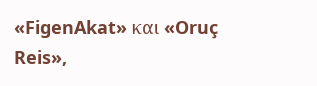«FigenAkat» και «Oruç Reis»,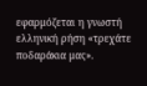εφαρμόζεται η γνωστή ελληνική ρήση «τρεχάτε ποδαράκια μας».